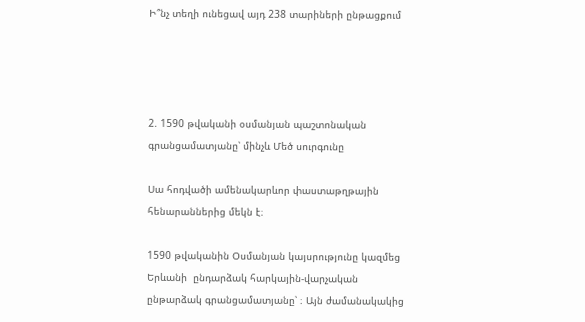Ի՞նչ տեղի ունեցավ այդ 238 տարիների ընթացքում




2. 1590 թվականի օսմանյան պաշտոնական գրանցամատյանը՝ մինչև Մեծ սուրգունը

Սա հոդվածի ամենակարևոր փաստաթղթային հենարաններից մեկն է։

1590 թվականին Օսմանյան կայսրությունը կազմեց Երևանի  ընդարձակ հարկային-վարչական ընթարձակ գրանցամատյանը՝ ։ Այն ժամանակակից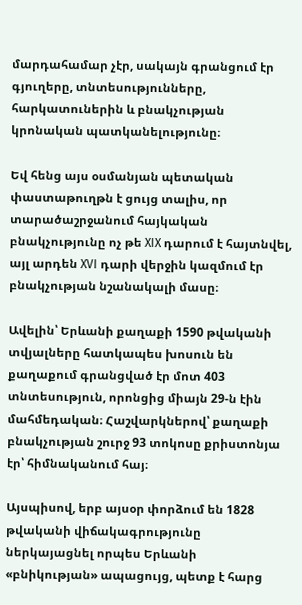մարդահամար չէր, սակայն գրանցում էր գյուղերը, տնտեսությունները, հարկատուներին և բնակչության կրոնական պատկանելությունը։

Եվ հենց այս օսմանյան պետական փաստաթուղթն է ցույց տալիս, որ տարածաշրջանում հայկական բնակչությունը ոչ թե XIX դարում է հայտնվել, այլ արդեն XVI դարի վերջին կազմում էր բնակչության նշանակալի մասը։

Ավելին՝ Երևանի քաղաքի 1590 թվականի տվյալները հատկապես խոսուն են քաղաքում գրանցված էր մոտ 403 տնտեսություն, որոնցից միայն 29-ն էին մահմեդական։ Հաշվարկներով՝ քաղաքի բնակչության շուրջ 93 տոկոսը քրիստոնյա էր՝ հիմնականում հայ։

Այսպիսով, երբ այսօր փորձում են 1828 թվականի վիճակագրությունը ներկայացնել որպես Երևանի «բնիկության» ապացույց, պետք է հարց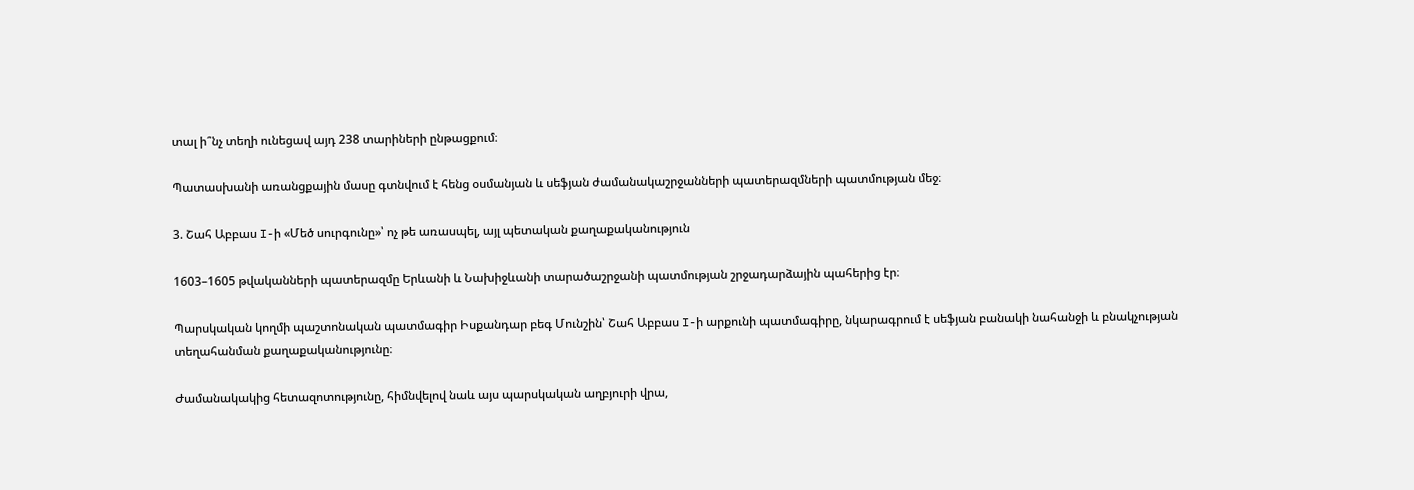տալ ի՞նչ տեղի ունեցավ այդ 238 տարիների ընթացքում։

Պատասխանի առանցքային մասը գտնվում է հենց օսմանյան և սեֆյան ժամանակաշրջանների պատերազմների պատմության մեջ։

3. Շահ Աբբաս I-ի «Մեծ սուրգունը»՝ ոչ թե առասպել, այլ պետական քաղաքականություն

1603–1605 թվականների պատերազմը Երևանի և Նախիջևանի տարածաշրջանի պատմության շրջադարձային պահերից էր։

Պարսկական կողմի պաշտոնական պատմագիր Իսքանդար բեգ Մունշին՝ Շահ Աբբաս I-ի արքունի պատմագիրը, նկարագրում է սեֆյան բանակի նահանջի և բնակչության տեղահանման քաղաքականությունը։

Ժամանակակից հետազոտությունը, հիմնվելով նաև այս պարսկական աղբյուրի վրա,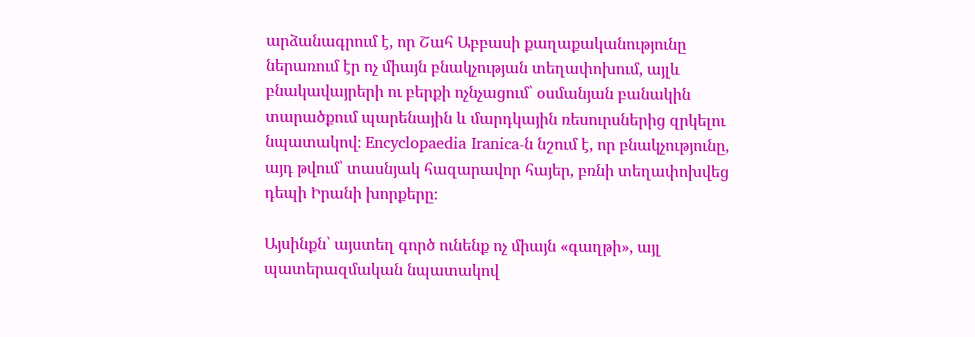արձանագրում է, որ Շահ Աբբասի քաղաքականությունը ներառում էր ոչ միայն բնակչության տեղափոխում, այլև բնակավայրերի ու բերքի ոչնչացում՝ օսմանյան բանակին տարածքում պարենային և մարդկային ռեսուրսներից զրկելու նպատակով։ Encyclopaedia Iranica-ն նշում է, որ բնակչությունը, այդ թվում՝ տասնյակ հազարավոր հայեր, բռնի տեղափոխվեց դեպի Իրանի խորքերը։

Այսինքն՝ այստեղ գործ ունենք ոչ միայն «գաղթի», այլ պատերազմական նպատակով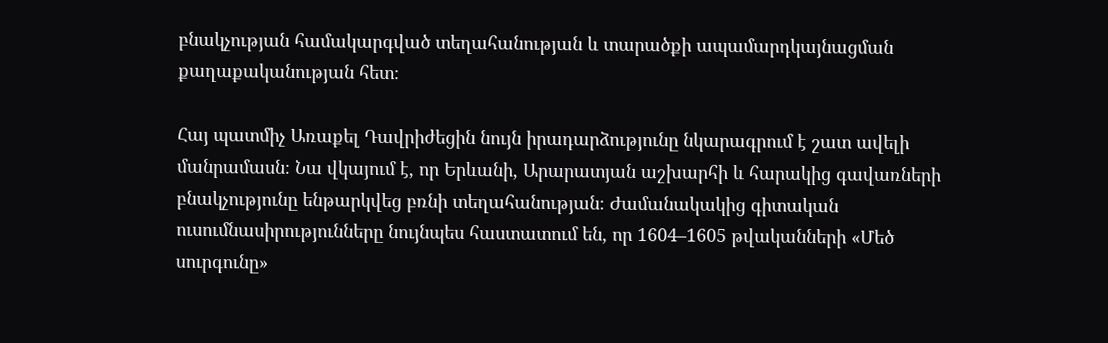բնակչության համակարգված տեղահանության և տարածքի ապամարդկայնացման քաղաքականության հետ։

Հայ պատմիչ Առաքել Դավրիժեցին նույն իրադարձությունը նկարագրում է շատ ավելի մանրամասն։ Նա վկայում է, որ Երևանի, Արարատյան աշխարհի և հարակից գավառների բնակչությունը ենթարկվեց բռնի տեղահանության։ Ժամանակակից գիտական ուսումնասիրությունները նույնպես հաստատում են, որ 1604–1605 թվականների «Մեծ սուրգունը»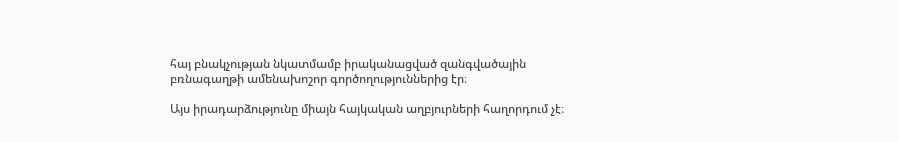հայ բնակչության նկատմամբ իրականացված զանգվածային բռնագաղթի ամենախոշոր գործողություններից էր։

Այս իրադարձությունը միայն հայկական աղբյուրների հաղորդում չէ։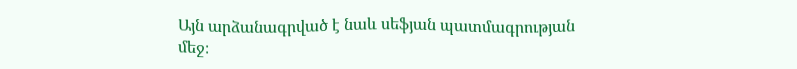Այն արձանագրված է նաև սեֆյան պատմագրության մեջ։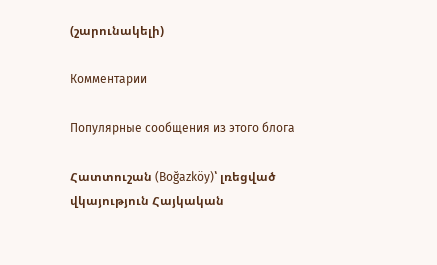(շարունակելի)

Комментарии

Популярные сообщения из этого блога

Հատտուշան (Boğazköy)՝ լռեցված վկայություն Հայկական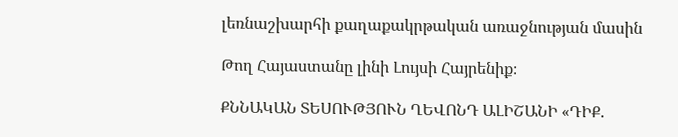լեռնաշխարհի քաղաքակրթական առաջնության մասին

Թող Հայաստանը լինի Լույսի Հայրենիք։

ՔՆՆԱԿԱՆ ՏԵՍՈՒԹՅՈՒՆ ՂԵՎՈՆԴ ԱԼԻՇԱՆԻ «ԴԻՔ.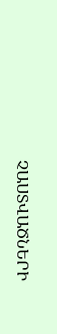ՉԱՍՏՎԱԾՆԵՐԻ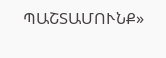ՊԱՇՏԱՄՈՒՆՔ»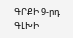ԳՐՔԻ 9-րդ ԳԼԽԻ